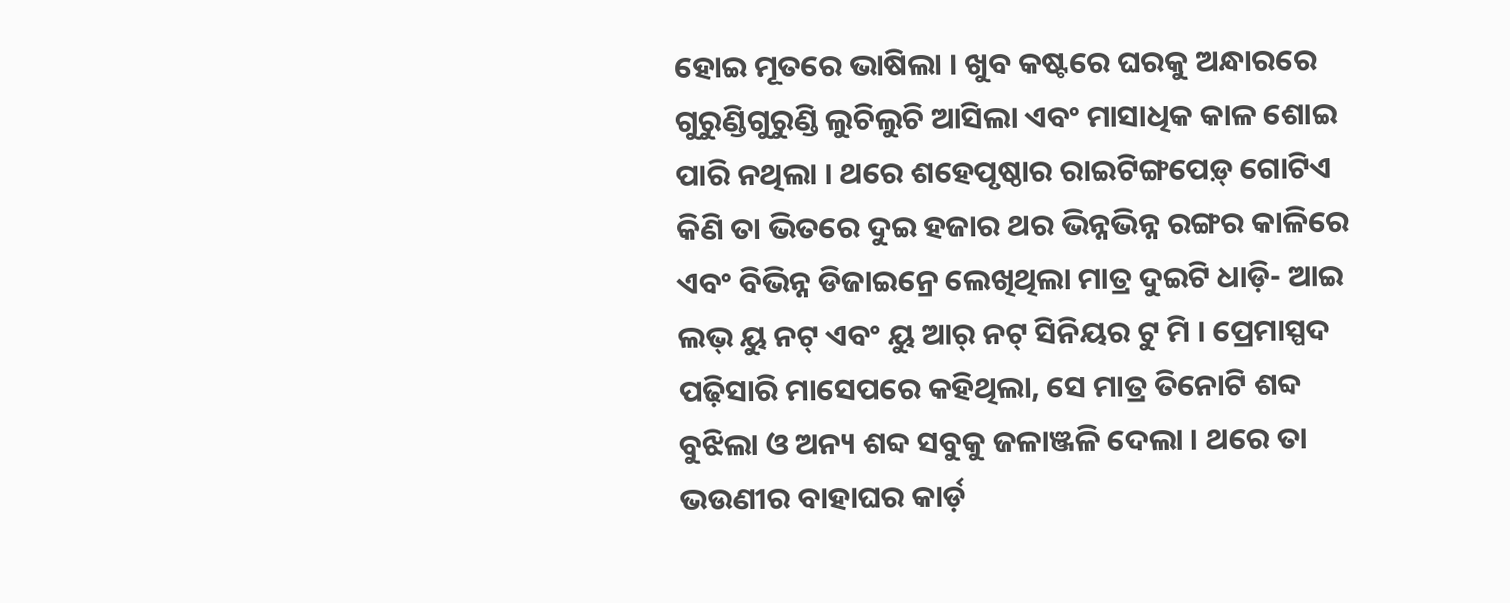ହୋଇ ମୂତରେ ଭାଷିଲା । ଖୁବ କଷ୍ଟରେ ଘରକୁ ଅନ୍ଧାରରେ ଗୁରୁଣ୍ଡିଗୁରୁଣ୍ଡି ଲୁଚିଲୁଚି ଆସିଲା ଏବଂ ମାସାଧିକ କାଳ ଶୋଇ ପାରି ନଥିଲା । ଥରେ ଶହେପୃଷ୍ଠାର ରାଇଟିଙ୍ଗପେଡ଼୍ ଗୋଟିଏ କିଣି ତା ଭିତରେ ଦୁଇ ହଜାର ଥର ଭିନ୍ନଭିନ୍ନ ରଙ୍ଗର କାଳିରେ ଏବଂ ବିଭିନ୍ନ ଡିଜାଇନ୍ରେ ଲେଖିଥିଲା ମାତ୍ର ଦୁଇଟି ଧାଡ଼ି- ଆଇ ଲଭ୍ ୟୁ ନଟ୍ ଏବଂ ୟୁ ଆର୍ ନଟ୍ ସିନିୟର ଟୁ ମି । ପ୍ରେମାସ୍ପଦ ପଢ଼ିସାରି ମାସେପରେ କହିଥିଲା, ସେ ମାତ୍ର ତିନୋଟି ଶବ୍ଦ ବୁଝିଲା ଓ ଅନ୍ୟ ଶବ୍ଦ ସବୁକୁ ଜଳାଞ୍ଜଳି ଦେଲା । ଥରେ ତା ଭଉଣୀର ବାହାଘର କାର୍ଡ଼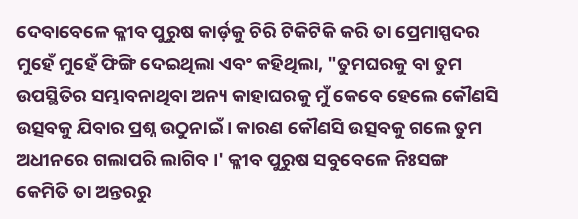ଦେବାବେଳେ କ୍ଳୀବ ପୁରୁଷ କାର୍ଡ଼କୁ ଚିରି ଟିକିଟିକି କରି ତା ପ୍ରେମାସ୍ପଦର ମୁହେଁ ମୁହେଁ ଫିଙ୍ଗି ଦେଇଥିଲା ଏବଂ କହିଥିଲା, "ତୁମଘରକୁ ବା ତୁମ ଉପସ୍ଥିତିର ସମ୍ଭାବନାଥିବା ଅନ୍ୟ କାହାଘରକୁ ମୁଁ କେବେ ହେଲେ କୌଣସି ଉତ୍ସବକୁ ଯିବାର ପ୍ରଶ୍ନ ଉଠୁନାଇଁ । କାରଣ କୌଣସି ଉତ୍ସବକୁ ଗଲେ ତୁମ ଅଧୀନରେ ଗଲାପରି ଲାଗିବ ।' କ୍ଳୀବ ପୁରୁଷ ସବୁବେଳେ ନିଃସଙ୍ଗ କେମିତି ତା ଅନ୍ତରରୁ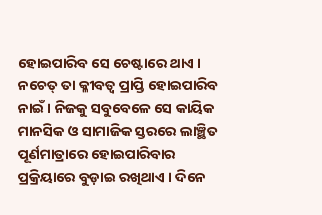ହୋଇପାରିବ ସେ ଚେଷ୍ଟାରେ ଥାଏ । ନଚେତ୍ ତା କ୍ଳୀବତ୍ୱ ପ୍ରାପ୍ତି ହୋଇପାରିବ ନାଇଁ । ନିଜକୁ ସବୁବେଳେ ସେ କାୟିକ ମାନସିକ ଓ ସାମାଜିକ ସ୍ତରରେ ଲାଞ୍ଛିତ ପୂର୍ଣମାତ୍ରାରେ ହୋଇପାରିବାର ପ୍ରକ୍ରିୟାରେ ବୁଡ଼ାଇ ରଖିଥାଏ । ଦିନେ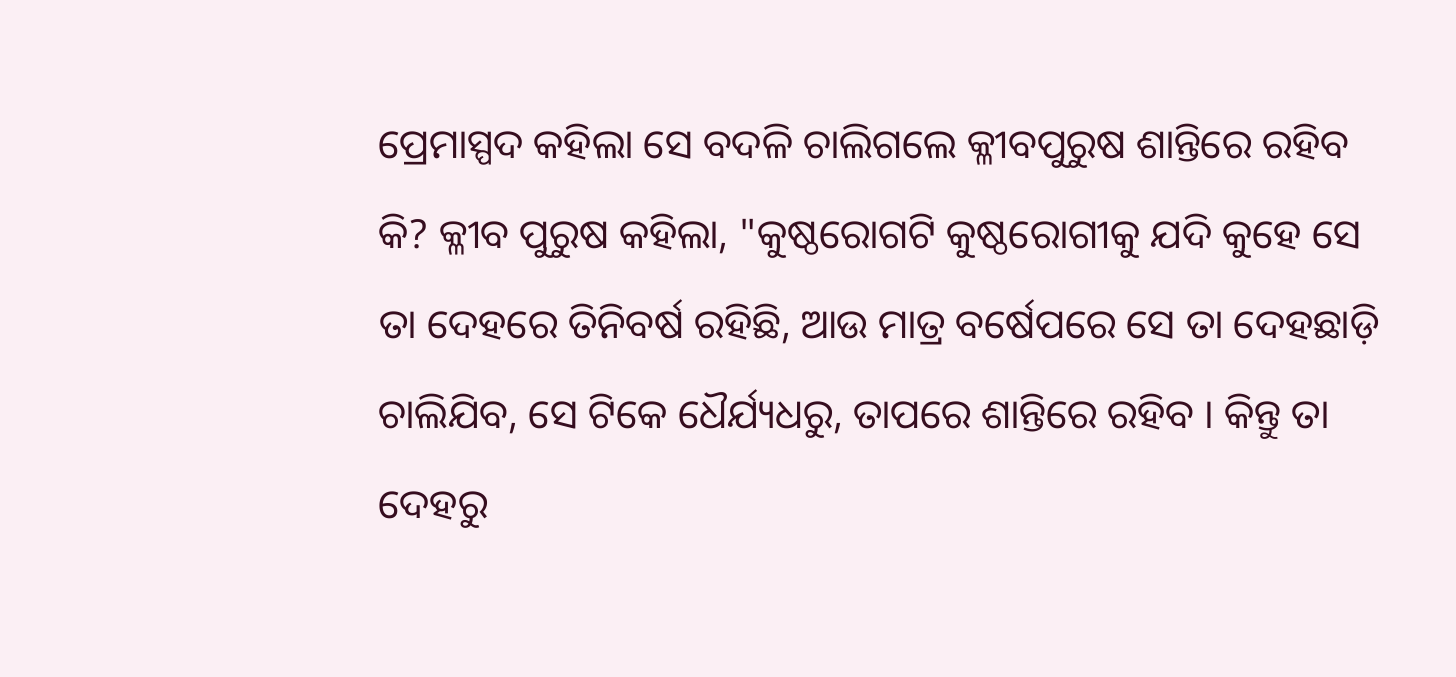ପ୍ରେମାସ୍ପଦ କହିଲା ସେ ବଦଳି ଚାଲିଗଲେ କ୍ଳୀବପୁରୁଷ ଶାନ୍ତିରେ ରହିବ କି? କ୍ଳୀବ ପୁରୁଷ କହିଲା, "କୁଷ୍ଠରୋଗଟି କୁଷ୍ଠରୋଗୀକୁ ଯଦି କୁହେ ସେ ତା ଦେହରେ ତିନିବର୍ଷ ରହିଛି, ଆଉ ମାତ୍ର ବର୍ଷେପରେ ସେ ତା ଦେହଛାଡ଼ି ଚାଲିଯିବ, ସେ ଟିକେ ଧୈର୍ଯ୍ୟଧରୁ, ତାପରେ ଶାନ୍ତିରେ ରହିବ । କିନ୍ତୁ ତା ଦେହରୁ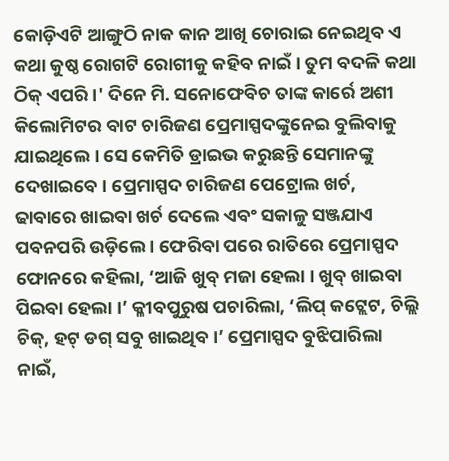କୋଡ଼ିଏଟି ଆଙ୍ଗୁଠି ନାକ କାନ ଆଖି ଚୋରାଇ ନେଇଥିବ ଏ କଥା କୁଷ୍ଠ ରୋଗଟି ରୋଗୀକୁ କହିବ ନାଇଁ । ତୁମ ବଦଳି କଥା ଠିକ୍ ଏପରି ।' ଦିନେ ମି. ସନୋଫେବିଚ ତାଙ୍କ କାର୍ରେ ଅଶୀ କିଲୋମିଟର ବାଟ ଚାରିଜଣ ପ୍ରେମାସ୍ପଦଙ୍କୁନେଇ ବୁଲିବାକୁ ଯାଇଥିଲେ । ସେ କେମିତି ଡ୍ରାଇଭ କରୁଛନ୍ତି ସେମାନଙ୍କୁ ଦେଖାଇବେ । ପ୍ରେମାସ୍ପଦ ଚାରିଜଣ ପେଟ୍ରୋଲ ଖର୍ଚ, ଢାବାରେ ଖାଇବା ଖର୍ଚ ଦେଲେ ଏବଂ ସକାଳୁ ସଞ୍ଜଯାଏ ପବନପରି ଉଡ଼ିଲେ । ଫେରିବା ପରେ ରାତିରେ ପ୍ରେମାସ୍ପଦ ଫୋନରେ କହିଲା, ‘ଆଜି ଖୁବ୍ ମଜା ହେଲା । ଖୁବ୍ ଖାଇବା ପିଇବା ହେଲା ।’ କ୍ଳୀବପୁରୁଷ ପଚାରିଲା, ‘ଲିପ୍ କଟ୍ଲେଟ, ଚିଲ୍ଲି ଚିକ୍, ହଟ୍ ଡଗ୍ ସବୁ ଖାଇଥିବ ।’ ପ୍ରେମାସ୍ପଦ ବୁଝିପାରିଲା ନାଇଁ,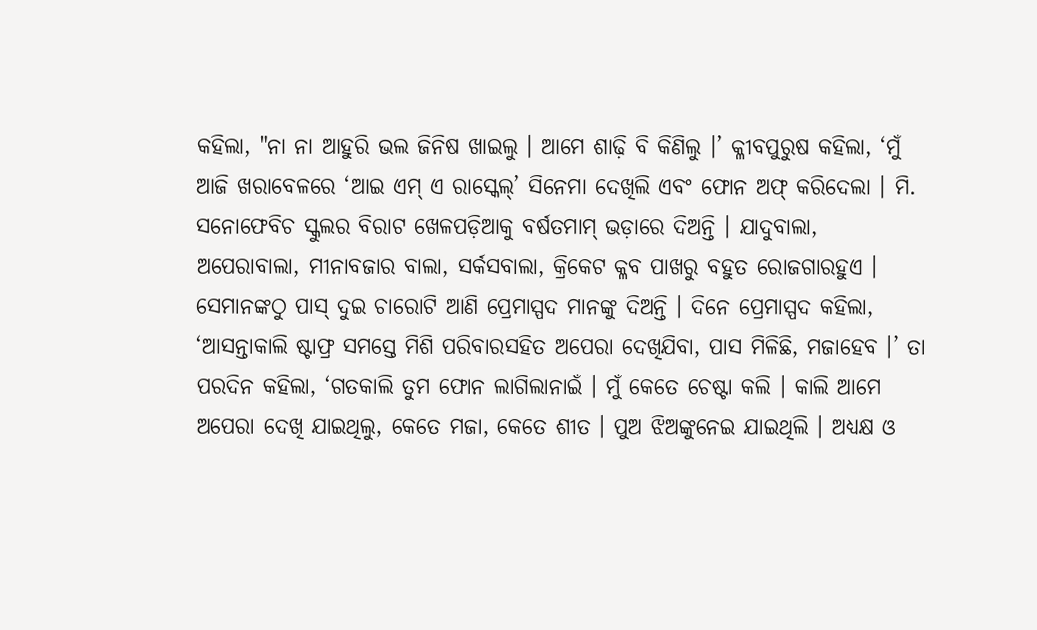କହିଲା, "ନା ନା ଆହୁରି ଭଲ ଜିନିଷ ଖାଇଲୁ । ଆମେ ଶାଢ଼ି ବି କିଣିଲୁ ।’ କ୍ଳୀବପୁରୁଷ କହିଲା, ‘ମୁଁ ଆଜି ଖରାବେଳରେ ‘ଆଇ ଏମ୍ ଏ ରାସ୍କେଲ୍’ ସିନେମା ଦେଖିଲି ଏବଂ ଫୋନ ଅଫ୍ କରିଦେଲା । ମି. ସନୋଫେବିଚ ସ୍କୁଲର ବିରାଟ ଖେଳପଡ଼ିଆକୁ ବର୍ଷତମାମ୍ ଭଡ଼ାରେ ଦିଅନ୍ତି । ଯାଦୁବାଲା, ଅପେରାବାଲା, ମୀନାବଜାର ବାଲା, ସର୍କସବାଲା, କ୍ରିକେଟ କ୍ଳବ ପାଖରୁ ବହୁତ ରୋଜଗାରହୁଏ । ସେମାନଙ୍କଠୁ ପାସ୍ ଦୁଇ ଚାରୋଟି ଆଣି ପ୍ରେମାସ୍ପଦ ମାନଙ୍କୁ ଦିଅନ୍ତି । ଦିନେ ପ୍ରେମାସ୍ପଦ କହିଲା, ‘ଆସନ୍ତାକାଲି ଷ୍ଟାଫ୍ର ସମସ୍ତେ ମିଶି ପରିବାରସହିତ ଅପେରା ଦେଖିଯିବା, ପାସ ମିଳିଛି, ମଜାହେବ ।’ ତା ପରଦିନ କହିଲା, ‘ଗତକାଲି ତୁମ ଫୋନ ଲାଗିଲାନାଇଁ । ମୁଁ କେତେ ଚେଷ୍ଟା କଲି । କାଲି ଆମେ ଅପେରା ଦେଖି ଯାଇଥିଲୁ, କେତେ ମଜା, କେତେ ଶୀତ । ପୁଅ ଝିଅଙ୍କୁନେଇ ଯାଇଥିଲି । ଅଧ୍ୟକ୍ଷ ଓ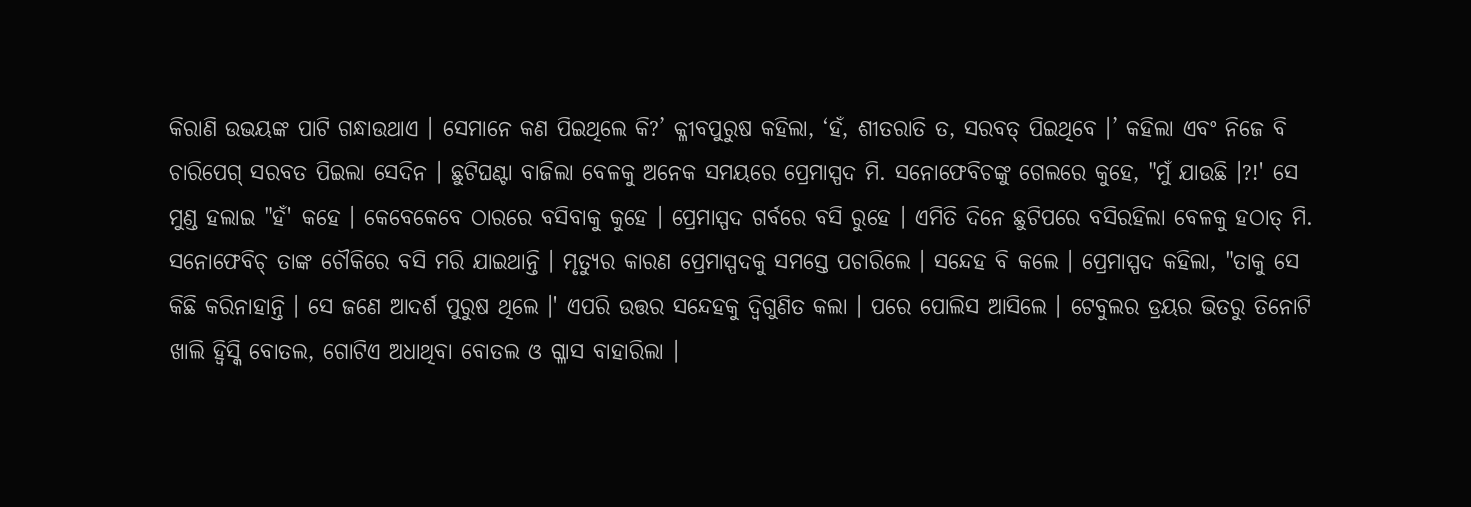କିରାଣି ଉଭୟଙ୍କ ପାଟି ଗନ୍ଧାଉଥାଏ । ସେମାନେ କଣ ପିଇଥିଲେ କି?’ କ୍ଳୀବପୁରୁଷ କହିଲା, ‘ହଁ, ଶୀତରାତି ତ, ସରବତ୍ ପିଇଥିବେ ।’ କହିଲା ଏବଂ ନିଜେ ବି ଚାରିପେଗ୍ ସରବତ ପିଇଲା ସେଦିନ । ଛୁଟିଘଣ୍ଟା ବାଜିଲା ବେଳକୁ ଅନେକ ସମୟରେ ପ୍ରେମାସ୍ପଦ ମି. ସନୋଫେବିଚଙ୍କୁ ଗେଲରେ କୁହେ, "ମୁଁ ଯାଉଛି ।?!' ସେ ମୁଣ୍ଡ ହଲାଇ "ହଁ' କହେ । କେବେକେବେ ଠାରରେ ବସିବାକୁ କୁହେ । ପ୍ରେମାସ୍ପଦ ଗର୍ବରେ ବସି ରୁହେ । ଏମିତି ଦିନେ ଛୁଟିପରେ ବସିରହିଲା ବେଳକୁ ହଠାତ୍ ମି. ସନୋଫେବିଚ୍ ତାଙ୍କ ଚୌକିରେ ବସି ମରି ଯାଇଥାନ୍ତି । ମୃତ୍ୟୁର କାରଣ ପ୍ରେମାସ୍ପଦକୁ ସମସ୍ତେ ପଚାରିଲେ । ସନ୍ଦେହ ବି କଲେ । ପ୍ରେମାସ୍ପଦ କହିଲା, "ତାକୁ ସେ କିଛି କରିନାହାନ୍ତି । ସେ ଜଣେ ଆଦର୍ଶ ପୁରୁଷ ଥିଲେ ।' ଏପରି ଉତ୍ତର ସନ୍ଦେହକୁ ଦ୍ୱିଗୁଣିତ କଲା । ପରେ ପୋଲିସ ଆସିଲେ । ଟେବୁଲର ଡ୍ରୟର ଭିତରୁ ତିନୋଟି ଖାଲି ହ୍ୱିସ୍କି ବୋତଲ, ଗୋଟିଏ ଅଧାଥିବା ବୋତଲ ଓ ଗ୍ଳାସ ବାହାରିଲା ।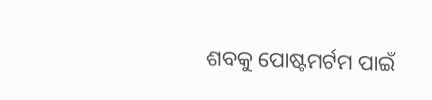ଶବକୁ ପୋଷ୍ଟମର୍ଟମ ପାଇଁ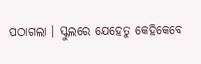ପଠାଗଲା । ସ୍କୁଲରେ ଯେହେତୁ କେହିକେବେ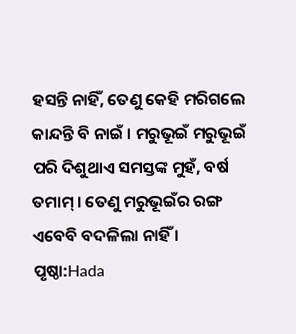ହସନ୍ତି ନାହିଁ, ତେଣୁ କେହି ମରିଗଲେ କାନ୍ଦନ୍ତି ବି ନାଇଁ । ମରୁଭୂଇଁ ମରୁଭୂଇଁ ପରି ଦିଶୁଥାଏ ସମସ୍ତଙ୍କ ମୁହଁ, ବର୍ଷ ତମାମ୍ । ତେଣୁ ମରୁଭୂଇଁର ରଙ୍ଗ ଏବେବି ବଦଳିଲା ନାହିଁ ।
ପୃଷ୍ଠା:Hada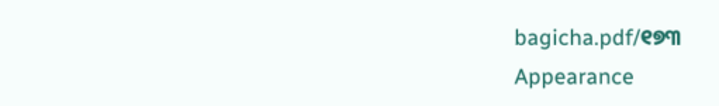bagicha.pdf/୧୭୩
Appearance